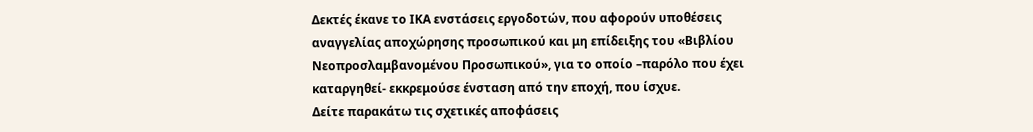Δεκτές έκανε το ΙΚΑ ενστάσεις εργοδοτών, που αφορούν υποθέσεις αναγγελίας αποχώρησης προσωπικού και μη επίδειξης του «Βιβλίου Νεοπροσλαμβανομένου Προσωπικού», για το οποίο –παρόλο που έχει καταργηθεί- εκκρεμούσε ένσταση από την εποχή, που ίσχυε.
Δείτε παρακάτω τις σχετικές αποφάσεις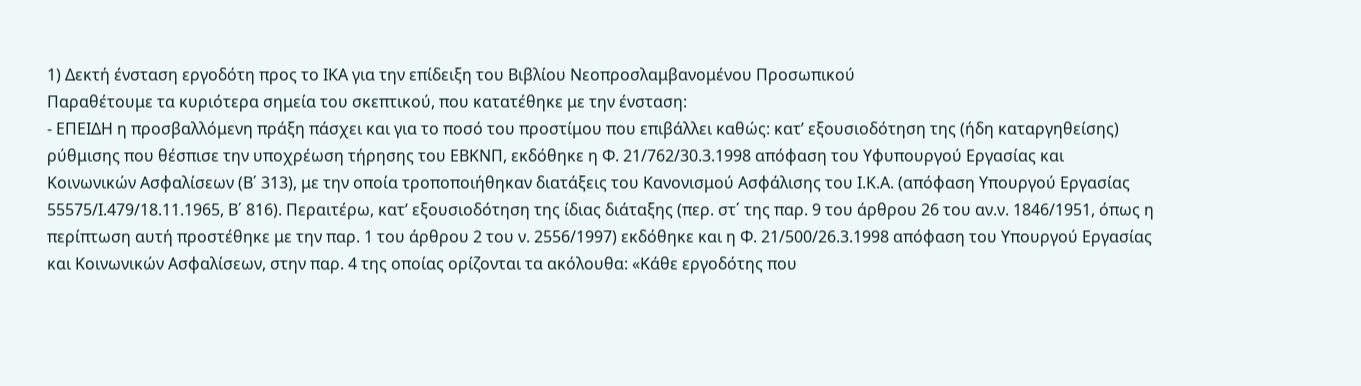1) Δεκτή ένσταση εργοδότη προς το ΙΚΑ για την επίδειξη του Βιβλίου Νεοπροσλαμβανομένου Προσωπικού
Παραθέτουμε τα κυριότερα σημεία του σκεπτικού, που κατατέθηκε με την ένσταση:
- ΕΠΕΙΔΗ η προσβαλλόμενη πράξη πάσχει και για το ποσό του προστίμου που επιβάλλει καθώς: κατ’ εξουσιοδότηση της (ήδη καταργηθείσης) ρύθμισης που θέσπισε την υποχρέωση τήρησης του ΕΒΚΝΠ, εκδόθηκε η Φ. 21/762/30.3.1998 απόφαση του Υφυπουργού Εργασίας και Κοινωνικών Ασφαλίσεων (Β΄ 313), με την οποία τροποποιήθηκαν διατάξεις του Κανονισμού Ασφάλισης του Ι.Κ.Α. (απόφαση Υπουργού Εργασίας 55575/Ι.479/18.11.1965, Β΄ 816). Περαιτέρω, κατ’ εξουσιοδότηση της ίδιας διάταξης (περ. στ΄ της παρ. 9 του άρθρου 26 του αν.ν. 1846/1951, όπως η περίπτωση αυτή προστέθηκε με την παρ. 1 του άρθρου 2 του ν. 2556/1997) εκδόθηκε και η Φ. 21/500/26.3.1998 απόφαση του Υπουργού Εργασίας και Κοινωνικών Ασφαλίσεων, στην παρ. 4 της οποίας ορίζονται τα ακόλουθα: «Κάθε εργοδότης που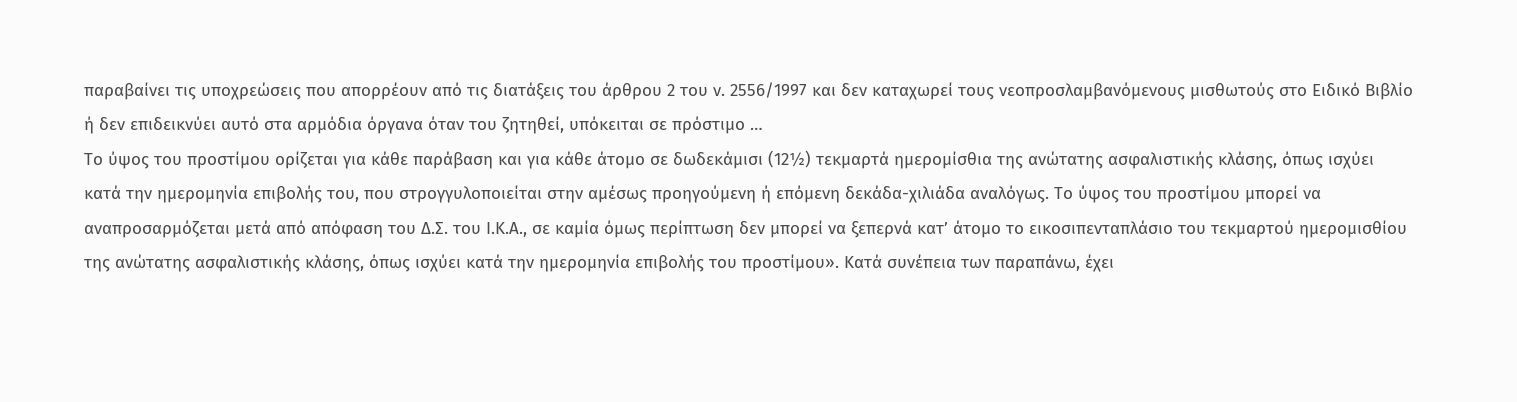παραβαίνει τις υποχρεώσεις που απορρέουν από τις διατάξεις του άρθρου 2 του ν. 2556/1997 και δεν καταχωρεί τους νεοπροσλαμβανόμενους μισθωτούς στο Ειδικό Βιβλίο ή δεν επιδεικνύει αυτό στα αρμόδια όργανα όταν του ζητηθεί, υπόκειται σε πρόστιμο …
Το ύψος του προστίμου ορίζεται για κάθε παράβαση και για κάθε άτομο σε δωδεκάμισι (12½) τεκμαρτά ημερομίσθια της ανώτατης ασφαλιστικής κλάσης, όπως ισχύει κατά την ημερομηνία επιβολής του, που στρογγυλοποιείται στην αμέσως προηγούμενη ή επόμενη δεκάδα-χιλιάδα αναλόγως. Το ύψος του προστίμου μπορεί να αναπροσαρμόζεται μετά από απόφαση του Δ.Σ. του Ι.Κ.Α., σε καμία όμως περίπτωση δεν μπορεί να ξεπερνά κατ’ άτομο το εικοσιπενταπλάσιο του τεκμαρτού ημερομισθίου της ανώτατης ασφαλιστικής κλάσης, όπως ισχύει κατά την ημερομηνία επιβολής του προστίμου». Κατά συνέπεια των παραπάνω, έχει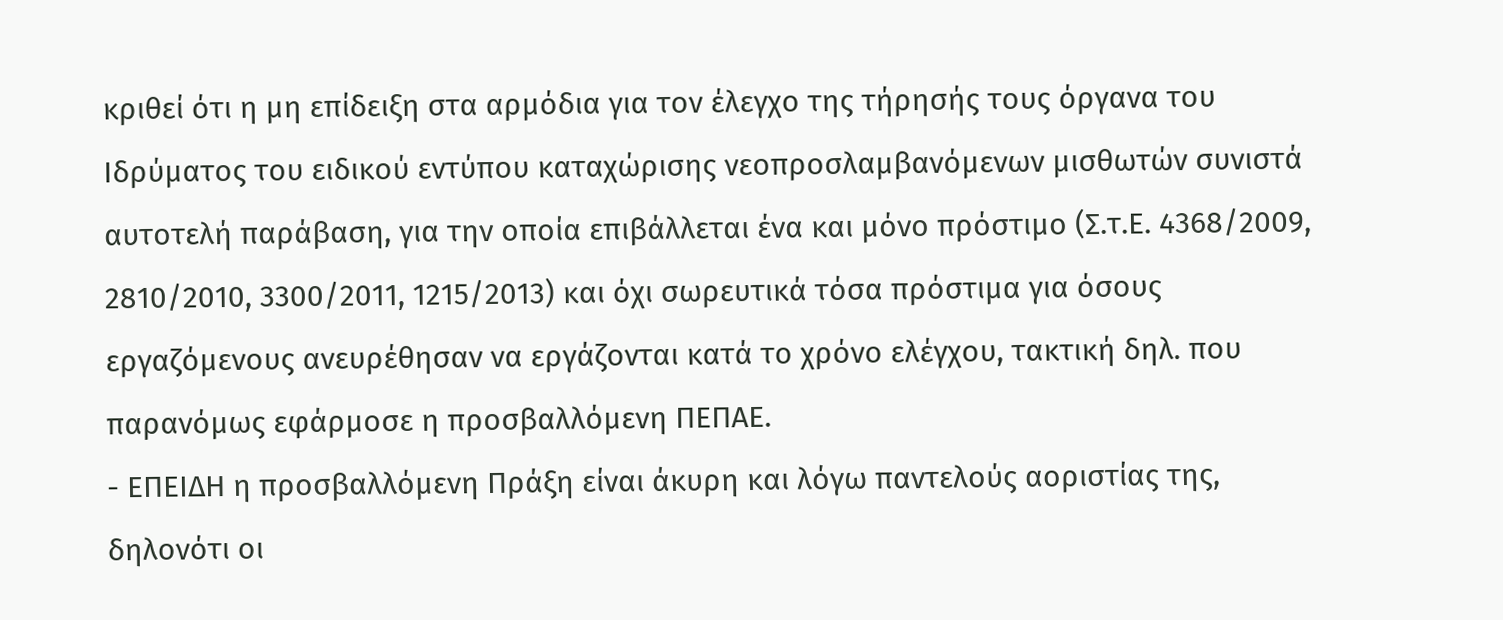κριθεί ότι η μη επίδειξη στα αρμόδια για τον έλεγχο της τήρησής τους όργανα του Ιδρύματος του ειδικού εντύπου καταχώρισης νεοπροσλαμβανόμενων μισθωτών συνιστά αυτοτελή παράβαση, για την οποία επιβάλλεται ένα και μόνο πρόστιμο (Σ.τ.Ε. 4368/2009, 2810/2010, 3300/2011, 1215/2013) και όχι σωρευτικά τόσα πρόστιμα για όσους εργαζόμενους ανευρέθησαν να εργάζονται κατά το χρόνο ελέγχου, τακτική δηλ. που παρανόμως εφάρμοσε η προσβαλλόμενη ΠΕΠΑΕ.
- ΕΠΕΙΔΗ η προσβαλλόμενη Πράξη είναι άκυρη και λόγω παντελούς αοριστίας της, δηλονότι οι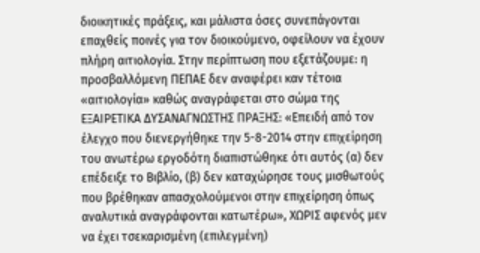διοικητικές πράξεις, και μάλιστα όσες συνεπάγονται επαχθείς ποινές για τον διοικούμενο, οφείλουν να έχουν πλήρη αιτιολογία. Στην περίπτωση που εξετάζουμε: η προσβαλλόμενη ΠΕΠΑΕ δεν αναφέρει καν τέτοια «αιτιολογία» καθώς αναγράφεται στο σώμα της ΕΞΑΙΡΕΤΙΚΑ ΔΥΣΑΝΑΓΝΩΣΤΗΣ ΠΡΑΞΗΣ: «Επειδή από τον έλεγχο που διενεργήθηκε την 5-8-2014 στην επιχείρηση του ανωτέρω εργοδότη διαπιστώθηκε ότι αυτός (α) δεν επέδειξε το Βιβλίο, (β) δεν καταχώρησε τους μισθωτούς που βρέθηκαν απασχολούμενοι στην επιχείρηση όπως αναλυτικά αναγράφονται κατωτέρω», ΧΩΡΙΣ αφενός μεν να έχει τσεκαρισμένη (επιλεγμένη)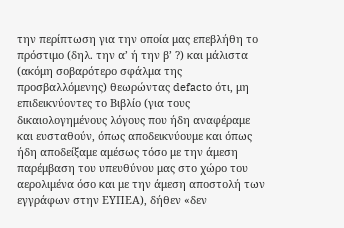την περίπτωση για την οποία μας επεβλήθη το πρόστιμο (δηλ. την α’ ή την β’ ?) και μάλιστα (ακόμη σοβαρότερο σφάλμα της προσβαλλόμενης) θεωρώντας defacto ότι, μη επιδεικνύοντες το Βιβλίο (για τους δικαιολογημένους λόγους που ήδη αναφέραμε και ευσταθούν, όπως αποδεικνύουμε και όπως ήδη αποδείξαμε αμέσως τόσο με την άμεση παρέμβαση του υπευθύνου μας στο χώρο του αερολιμένα όσο και με την άμεση αποστολή των εγγράφων στην ΕΥΠΕΑ), δήθεν «δεν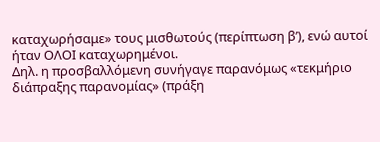καταχωρήσαμε» τους μισθωτούς (περίπτωση β’), ενώ αυτοί ήταν ΟΛΟΙ καταχωρημένοι.
Δηλ. η προσβαλλόμενη συνήγαγε παρανόμως «τεκμήριο διάπραξης παρανομίας» (πράξη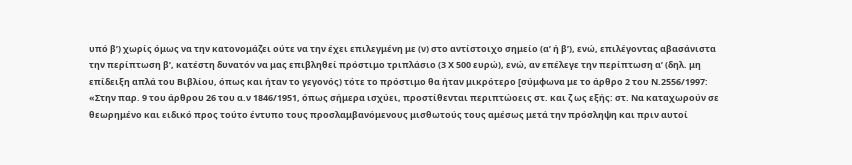υπό β’) χωρίς όμως να την κατονομάζει ούτε να την έχει επιλεγμένη με (ν) στο αντίστοιχο σημείο (α’ ή β’), ενώ, επιλέγοντας αβασάνιστα την περίπτωση β’, κατέστη δυνατόν να μας επιβληθεί πρόστιμο τριπλάσιο (3 Χ 500 ευρώ), ενώ, αν επέλεγε την περίπτωση α’ (δηλ. μη επίδειξη απλά του Βιβλίου, όπως και ήταν το γεγονός) τότε το πρόστιμο θα ήταν μικρότερο [σύμφωνα με το άρθρο 2 του Ν.2556/1997: «Στην παρ. 9 του άρθρου 26 του α.ν 1846/1951, όπως σήμερα ισχύει, προστίθενται περιπτώοεις στ. και ζ ως εξής: στ. Να καταχωρούν σε θεωρημένο και ειδικό προς τούτο έντυπο τους προσλαμβανόμενους μισθωτούς τους αμέσως μετά την πρόσληψη και πριν αυτοί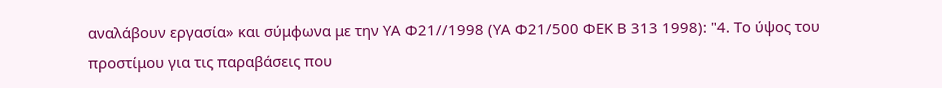αναλάβουν εργασία» και σύμφωνα με την ΥΑ Φ21//1998 (ΥΑ Φ21/500 ΦΕΚ Β 313 1998): "4. Το ύψος του προστίμου για τις παραβάσεις που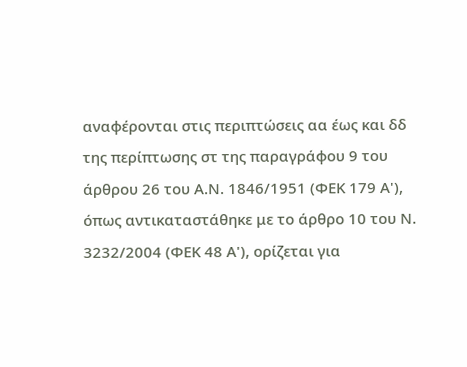αναφέρονται στις περιπτώσεις αα έως και δδ της περίπτωσης στ της παραγράφου 9 του άρθρου 26 του Α.Ν. 1846/1951 (ΦΕΚ 179 Α'), όπως αντικαταστάθηκε με το άρθρο 10 του Ν. 3232/2004 (ΦΕΚ 48 Α'), ορίζεται για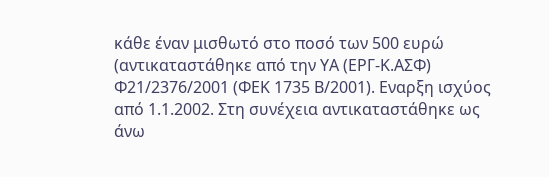κάθε έναν μισθωτό στο ποσό των 500 ευρώ (αντικαταστάθηκε από την ΥΑ (ΕΡΓ-Κ.ΑΣΦ) Φ21/2376/2001 (ΦΕΚ 1735 Β/2001). Εναρξη ισχύος από 1.1.2002. Στη συνέχεια αντικαταστάθηκε ως άνω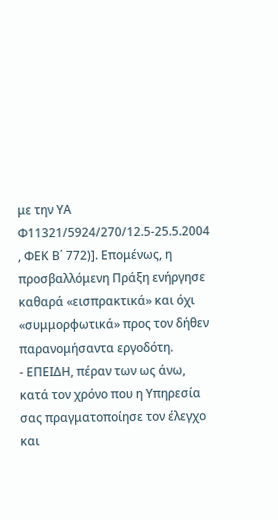με την ΥΑ Φ11321/5924/270/12.5-25.5.2004 , ΦΕΚ Β΄ 772)]. Επομένως, η προσβαλλόμενη Πράξη ενήργησε καθαρά «εισπρακτικά» και όχι «συμμορφωτικά» προς τον δήθεν παρανομήσαντα εργοδότη.
- ΕΠΕΙΔΗ, πέραν των ως άνω, κατά τον χρόνο που η Υπηρεσία σας πραγματοποίησε τον έλεγχο και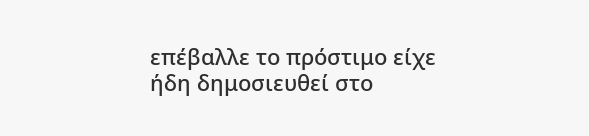επέβαλλε το πρόστιμο είχε ήδη δημοσιευθεί στο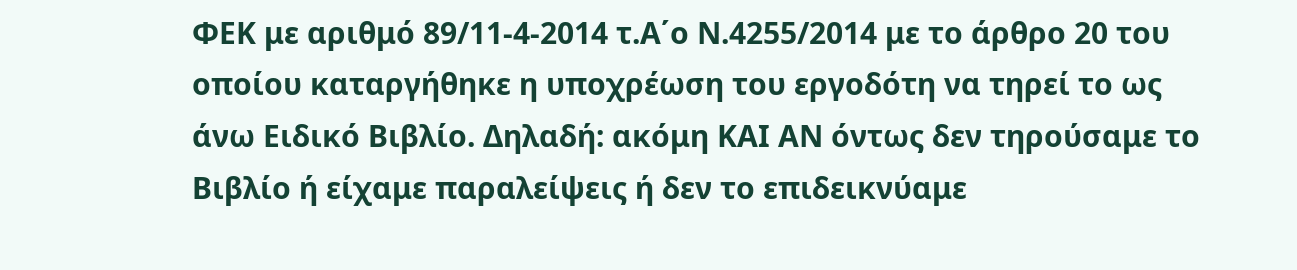ΦΕΚ με αριθμό 89/11-4-2014 τ.Α΄ο Ν.4255/2014 με το άρθρο 20 του οποίου καταργήθηκε η υποχρέωση του εργοδότη να τηρεί το ως άνω Ειδικό Βιβλίο. Δηλαδή: ακόμη ΚΑΙ ΑΝ όντως δεν τηρούσαμε το Βιβλίο ή είχαμε παραλείψεις ή δεν το επιδεικνύαμε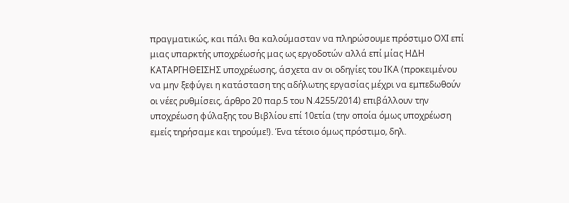πραγματικώς, και πάλι θα καλούμασταν να πληρώσουμε πρόστιμο ΟΧΙ επί μιας υπαρκτής υποχρέωσής μας ως εργοδοτών αλλά επί μίας ΗΔΗ ΚΑΤΑΡΓΗΘΕΙΣΗΣ υποχρέωσης, άσχετα αν οι οδηγίες του ΙΚΑ (προκειμένου να μην ξεφύγει η κατάσταση της αδήλωτης εργασίας μέχρι να εμπεδωθούν οι νέες ρυθμίσεις, άρθρο 20 παρ.5 του Ν.4255/2014) επιβάλλουν την υποχρέωση φύλαξης του Βιβλίου επί 10ετία (την οποία όμως υποχρέωση εμείς τηρήσαμε και τηρούμε!). Ένα τέτοιο όμως πρόστιμο, δηλ.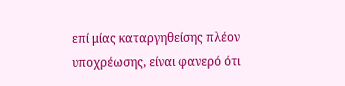επί μίας καταργηθείσης πλέον υποχρέωσης, είναι φανερό ότι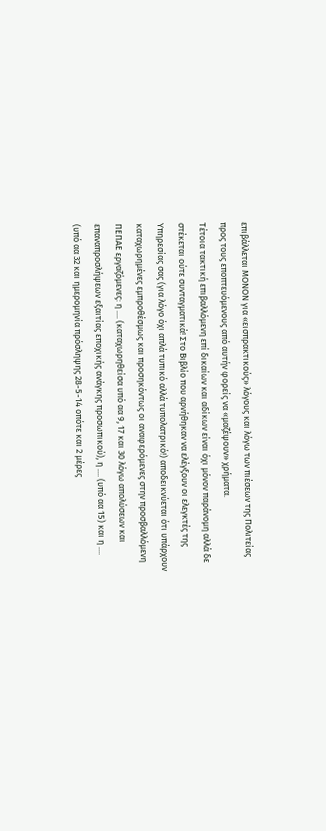επιβάλλεται ΜΟΝΟΝ για «εισπρακτικούς» λόγους και λόγω των πιέσεων της Πολιτείας προς τους εποπτευόμενους από αυτήν φορείς να «μαζέψουν» χρήματα.
Τέτοια τακτική επιβαλλόμενη επί δικαίων και αδίκων είναι όχι μόνον παράνομη αλλά δε στέκεται ούτε συνταγματικά! Στο Βιβλίο που αρνήθηκαν να ελέγξουν οι ελεγκτές της Υπηρεσίας σας (για λόγο όχι απλά τυπικό αλλά τυπολατρικό!) αποδεικνύεται ότι υπάρχουν καταχωρημένες εμπροθέσμως και προσηκόντως οι αναφερόμενες στην προσβαλλόμενη ΠΕΠΑΕ εργαζόμενες: η .... (καταχωρηθείσα υπό αα 9, 17 και 30 λόγω απολύσεων και επαναπροσλήψεων εξαιτίας εποχικής ανάγκης προσωπικού), η .... (υπό αα 15) και η .... (υπό αα 32 και ημερομηνία πρόσληψης 28-5-14 οπότε και 2 μέρες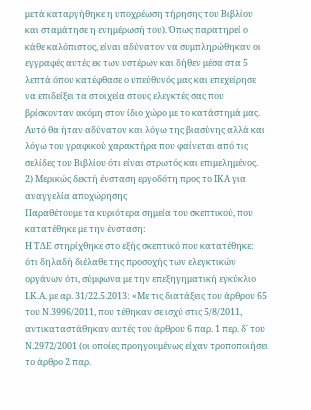μετά καταργήθηκε η υποχρέωση τήρησης του Βιβλίου και σταμάτησε η ενημέρωσή του). Όπως παρατηρεί ο κάθε καλόπιστος, είναι αδύνατον να συμπληρώθηκαν οι εγγραφές αυτές εκ των υστέρων και δήθεν μέσα στα 5 λεπτά όπου κατέφθασε ο υπεύθυνός μας και επεχείρησε να επιδείξει τα στοιχεία στους ελεγκτές σας που βρίσκονταν ακόμη στον ίδιο χώρο με το κατάστημά μας. Αυτό θα ήταν αδύνατον και λόγω της βιασύνης αλλά και λόγω του γραφικού χαρακτήρα που φαίνεται από τις σελίδες του Βιβλίου ότι είναι στρωτός και επιμελημένος.
2) Μερικώς δεκτή ένσταση εργοδότη προς το ΙΚΑ για αναγγελία αποχώρησης
Παραθέτουμε τα κυριότερα σημεία του σκεπτικού, που κατατέθηκε με την ένσταση:
Η ΤΔΕ στηρίχθηκε στο εξής σκεπτικό που κατατέθηκε: ότι δηλαδή διέλαθε της προσοχής των ελεγκτικών οργάνων ότι, σύμφωνα με την επεξηγηματική εγκύκλιο Ι.Κ.Α. με αρ. 31/22.5.2013: «Με τις διατάξεις του άρθρου 65 του Ν.3996/2011, που τέθηκαν σε ισχύ στις 5/8/2011, αντικαταστάθηκαν αυτές του άρθρου 6 παρ. 1 περ. δ΄ του Ν.2972/2001 (οι οποίες προηγουμένως είχαν τροποποιήσει το άρθρο 2 παρ.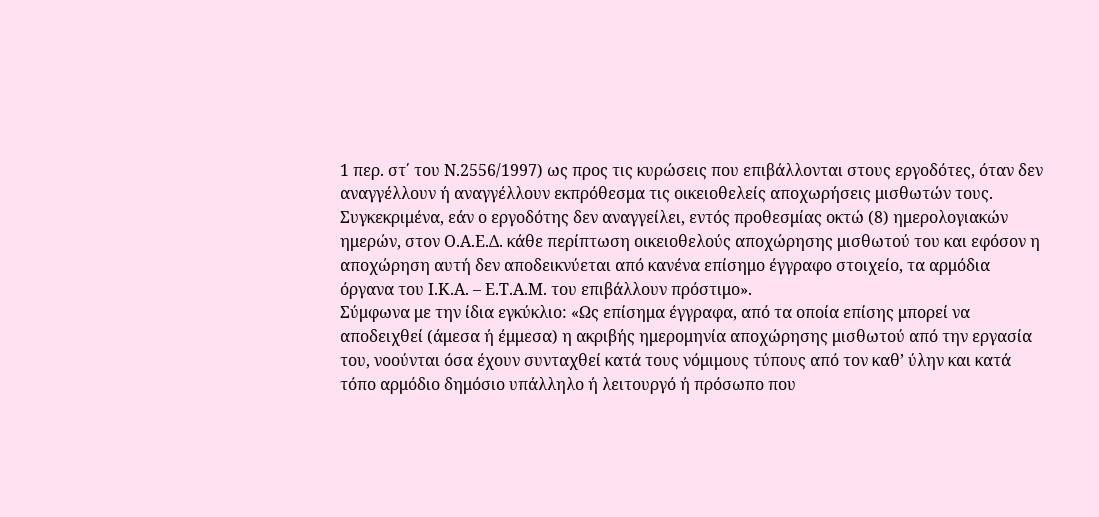1 περ. στ΄ του Ν.2556/1997) ως προς τις κυρώσεις που επιβάλλονται στους εργοδότες, όταν δεν αναγγέλλουν ή αναγγέλλουν εκπρόθεσμα τις οικειοθελείς αποχωρήσεις μισθωτών τους. Συγκεκριμένα, εάν ο εργοδότης δεν αναγγείλει, εντός προθεσμίας οκτώ (8) ημερολογιακών ημερών, στον Ο.Α.Ε.Δ. κάθε περίπτωση οικειοθελούς αποχώρησης μισθωτού του και εφόσον η αποχώρηση αυτή δεν αποδεικνύεται από κανένα επίσημο έγγραφο στοιχείο, τα αρμόδια όργανα του Ι.Κ.Α. – Ε.Τ.Α.Μ. του επιβάλλουν πρόστιμο».
Σύμφωνα με την ίδια εγκύκλιο: «Ως επίσημα έγγραφα, από τα οποία επίσης μπορεί να αποδειχθεί (άμεσα ή έμμεσα) η ακριβής ημερομηνία αποχώρησης μισθωτού από την εργασία του, νοούνται όσα έχουν συνταχθεί κατά τους νόμιμους τύπους από τον καθ’ ύλην και κατά τόπο αρμόδιο δημόσιο υπάλληλο ή λειτουργό ή πρόσωπο που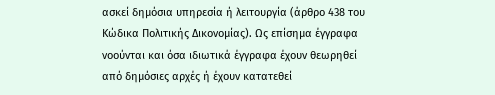ασκεί δημόσια υπηρεσία ή λειτουργία (άρθρο 438 του Κώδικα Πολιτικής Δικονομίας). Ως επίσημα έγγραφα νοούνται και όσα ιδιωτικά έγγραφα έχουν θεωρηθεί από δημόσιες αρχές ή έχουν κατατεθεί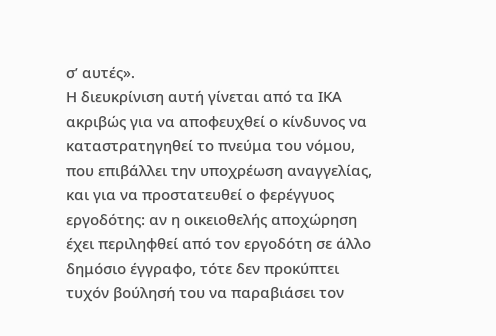σ’ αυτές».
Η διευκρίνιση αυτή γίνεται από τα ΙΚΑ ακριβώς για να αποφευχθεί ο κίνδυνος να καταστρατηγηθεί το πνεύμα του νόμου, που επιβάλλει την υποχρέωση αναγγελίας, και για να προστατευθεί ο φερέγγυος εργοδότης: αν η οικειοθελής αποχώρηση έχει περιληφθεί από τον εργοδότη σε άλλο δημόσιο έγγραφο, τότε δεν προκύπτει τυχόν βούλησή του να παραβιάσει τον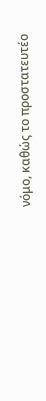νόμο, καθώς το προστατευτέο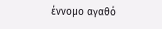έννομο αγαθό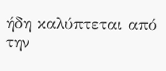ήδη καλύπτεται από την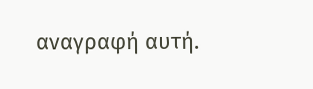αναγραφή αυτή.